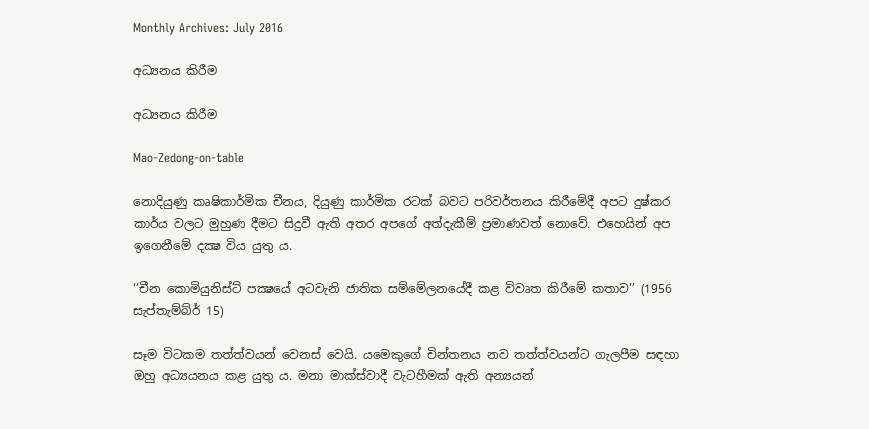Monthly Archives: July 2016

අධ්‍යනය කිරීම

අධ්‍යනය කිරීම

Mao-Zedong-on-table

නොදියුණු කෘෂිකාර්මික චීනය, දියුණු කාර්මික රටක් බවට පරිවර්තනය කිරීමේදී අපට දුෂ්කර කාර්ය වලට මුහුණ දීමට සිදුවී ඇති අතර අපගේ අත්දැකීම් ප්‍රමාණවත් නොවේ. එහෙයින් අප ඉගෙනීමේ දක්‍ෂ විය යුතු ය.

‘‘චීන කොමියුනිස්ට් පක්‍ෂයේ අටවැනි ජාතික සම්මේලනයේදී කළ විවෘත කිරීමේ කතාව’’ (1956 සැප්තැම්බ්ර් 15)

සෑම විටකම තත්ත්වයන් වෙනස් වෙයි. යමෙකුගේ චින්තනය නව තත්ත්වයන්ට ගැලපීම සඳහා ඔහු අධ්‍යයනය කළ යුතු ය. මනා මාක්ස්වාදී වැටහීමක් ඇති අන්‍යයන්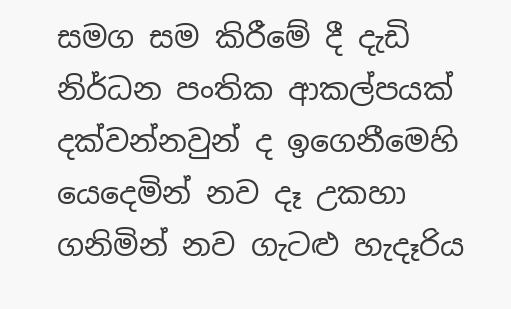සමග සම කිරීමේ දී දැඩි නිර්ධන පංතික ආකල්පයක් දක්වන්නවුන් ද ඉගෙනීමෙහි යෙදෙමින් නව දෑ උකහා ගනිමින් නව ගැටළු හැදෑරිය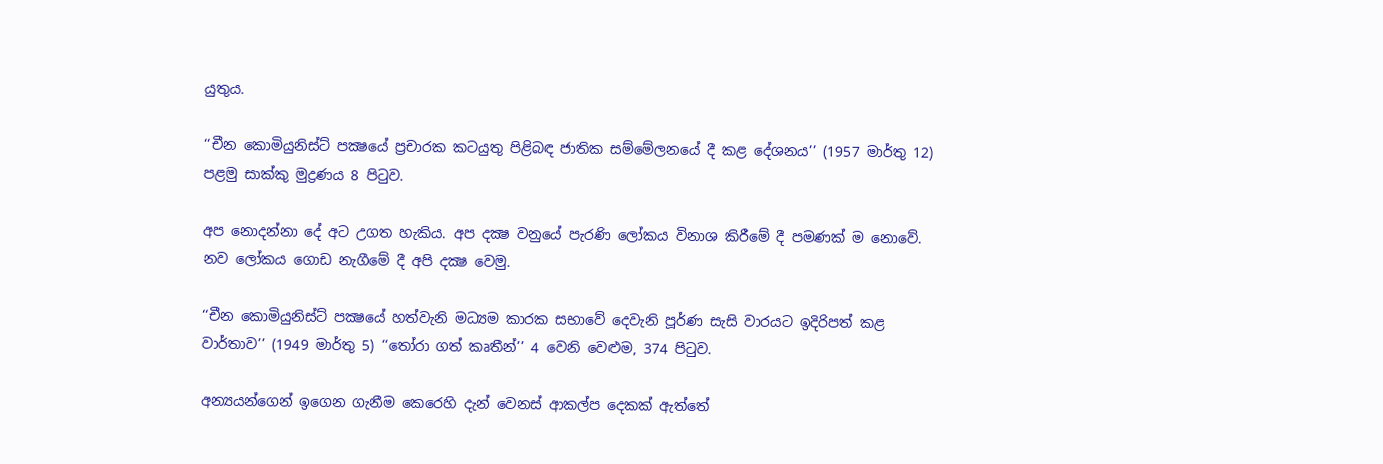යුතුය.

‘‘චීන කොමියුනිස්ට් පක්‍ෂයේ ප්‍රචාරක කටයුතු පිළිබඳ ජාතික සම්මේලනයේ දී කළ දේශනය’’ (1957 මාර්තු 12) පළමු සාක්කු මුද්‍රණය 8 පිටුව.

අප නොදන්නා දේ අට උගත හැකිය. අප දක්‍ෂ වනුයේ පැරණි ලෝකය විනාශ කිරීමේ දී පමණක් ම නොවේ. නව ලෝකය ගොඩ නැගීමේ දී අපි දක්‍ෂ වෙමු.

‘‘චීන කොමියුනිස්ට් පක්‍ෂයේ හත්වැනි මධ්‍යම කාරක සභාවේ දෙවැනි පූර්ණ සැසි වාරයට ඉදිරිපත් කළ වාර්තාව’’ (1949 මාර්තු 5) ‘‘තෝරා ගත් කෘතීන්’’ 4 වෙනි වෙළුම, 374 පිටුව.

අන්‍යයන්ගෙන් ඉගෙන ගැනීම කෙරෙහි දැන් වෙනස් ආකල්ප දෙකක් ඇත්තේ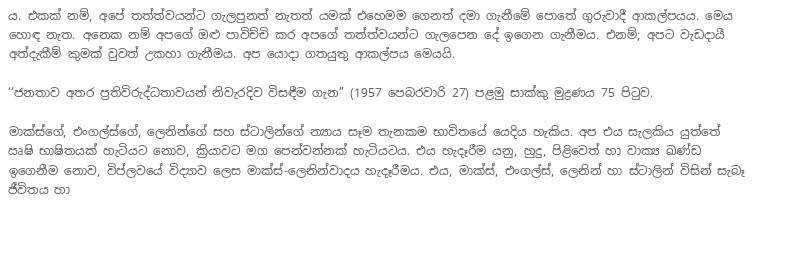ය. එකක් නම්, අපේ තත්ත්වයන්ට ගැලපුනත් නැතත් යමක් එහෙමම ගෙනත් දමා ගැනීමේ පොතේ ගුරුවාදී ආකල්පයය. මෙය හොඳ නැත. අනෙක නම් අපගේ ඔළු පාවිච්චි කර අපගේ තත්ත්වයන්ට ගැලපෙන දේ ඉගෙන ගැනීමය. එනම්; අපට වැඩදායී අත්දැකීම් කුමක් වුවත් උකහා ගැනීමය. අප යොදා ගතයුතු ආකල්පය මෙයයි.

‘‘ජනතාව අතර ප්‍රතිවිරුද්ධතාවයන් නිවැරදිව විසඳීම ගැන’’ (1957 පෙබරවාරි 27) පළමු සාක්කු මුද්‍රණය 75 පිටුව.

මාක්ස්ගේ, එංගල්ස්ගේ, ලෙනින්ගේ සහ ස්ටාලින්ගේ න්‍යාය සෑම තැනකම භාවිතයේ යෙදිය හැකිය. අප එය සැලකිය යුත්තේ ඍෂි භාෂිතයක් හැටියට නොව, ක්‍රියාවට මග පෙන්වන්නක් හැටියටය. එය හැදෑරීම යනු, හුදු, පිළිවෙත් හා වාක්‍ය ඛණ්ඩ ඉගෙනීම නොව, විප්ලවයේ විද්‍යාව ලෙස මාක්ස්-ලෙනින්වාදය හැදෑරීමය. එය, මාක්ස්, එංගල්ස්, ලෙනින් හා ස්ටාලින් විසින් සැබෑ ජීවිතය හා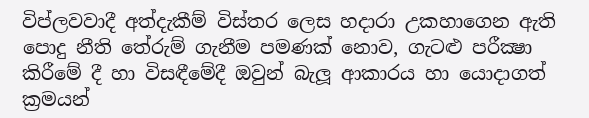විප්ලවවාදී අත්දැකීම් විස්තර ලෙස හදාරා උකහාගෙන ඇති පොදු නීති තේරුම් ගැනීම පමණක් නොව, ගැටළු පරීක්‍ෂා කිරීමේ දී හා විසඳීමේදී ඔවුන් බැලූ ආකාරය හා යොදාගත් ක්‍රමයන්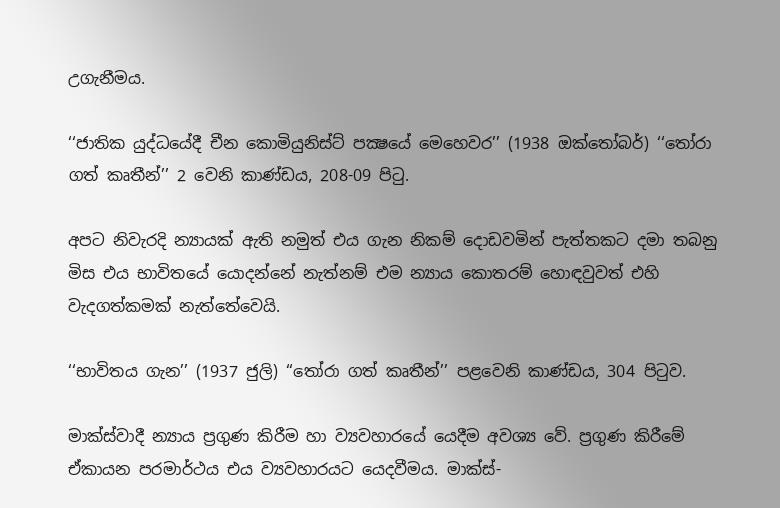උගැනීමය.

‘‘ජාතික යුද්ධයේදී චීන කොමියුනිස්ට් පක්‍ෂයේ මෙහෙවර’’ (1938 ඔක්තෝබර්) ‘‘තෝරා ගත් කෘතීන්’’ 2 වෙනි කාණ්ඩය, 208-09 පිටු.

අපට නිවැරදි න්‍යායක් ඇති නමුත් එය ගැන නිකම් දොඩවමින් පැත්තකට දමා තබනු මිස එය භාවිතයේ යොදන්නේ නැත්නම් එම න්‍යාය කොතරම් හොඳවුවත් එහි වැදගත්කමක් නැත්තේවෙයි.

‘‘භාවිතය ගැන’’ (1937 ජුලි) ‘‘තෝරා ගත් කෘතීන්’’ පළවෙනි කාණ්ඩය, 304 පිටුව.

මාක්ස්වාදී න්‍යාය ප්‍රගුණ කිරීම හා ව්‍යවහාරයේ යෙදීම අවශ්‍ය වේ. ප්‍රගුණ කිරීමේ ඒකායන පරමාර්ථය එය ව්‍යවහාරයට යෙදවීමය. මාක්ස්-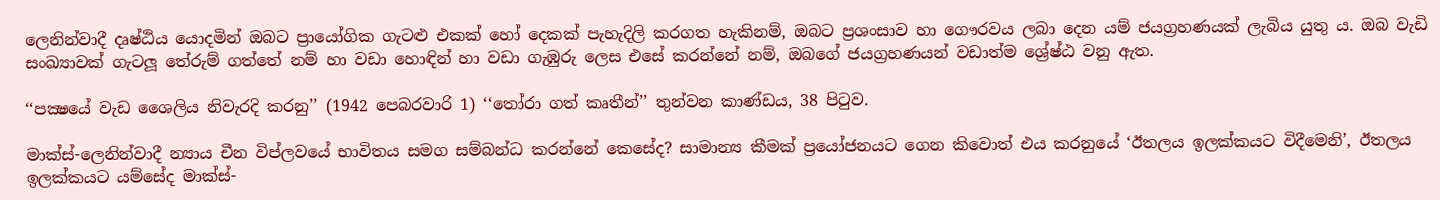ලෙනින්වාදී දෘෂ්ඨිය යොදමින් ඔබට ප්‍රායෝගික ගැටළු එකක් හෝ දෙකක් පැහැදිලි කරගත හැකිනම්, ඔබට ප්‍රශංසාව හා ගෞරවය ලබා දෙන යම් ජයග්‍රහණයක් ලැබිය යුතු ය. ඔබ වැඩි සංඛ්‍යාවක් ගැටලූ තේරුම් ගත්තේ නම් හා වඩා හොඳින් හා වඩා ගැඹුරු ලෙස එසේ කරන්නේ නම්, ඔබගේ ජයග්‍රහණයන් වඩාත්ම ශ්‍රේෂ්ඨ වනු ඇත.

‘‘පක්‍ෂයේ වැඩ ශෛලිය නිවැරදි කරනු’’ (1942 පෙබරවාරි 1) ‘‘තෝරා ගත් කෘතීන්’’ තුන්වන කාණ්ඩය, 38 පිටුව.

මාක්ස්-ලෙනින්වාදී න්‍යාය චීන විප්ලවයේ භාවිතය සමග සම්බන්ධ කරන්නේ කෙසේද? සාමාන්‍ය කීමක් ප්‍රයෝජනයට ගෙන කිවොත් එය කරනුයේ ‘ඊතලය ඉලක්කයට විදීමෙනි’, ඊතලය ඉලක්කයට යම්සේද මාක්ස්-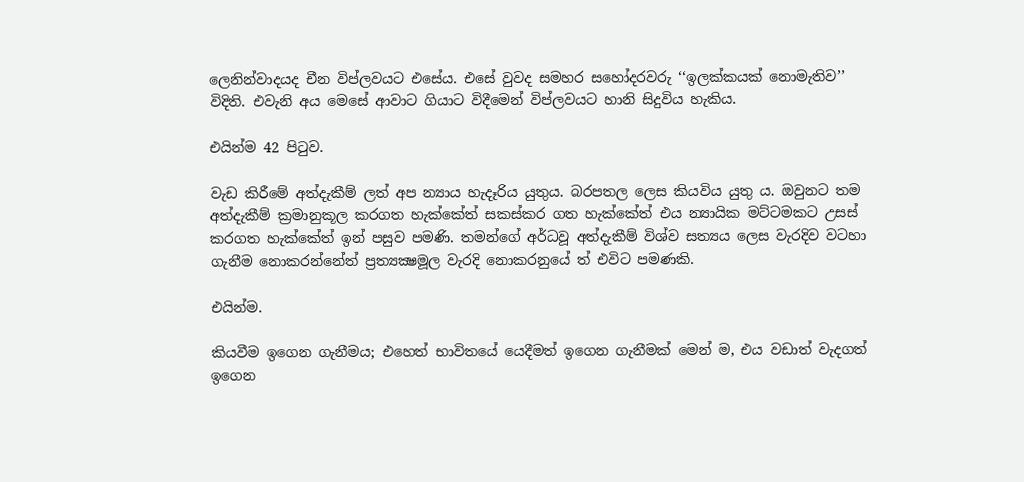ලෙනින්වාදයද චීන විප්ලවයට එසේය. එසේ වුවද සමහර සහෝදරවරු ‘‘ඉලක්කයක් නොමැතිව’’ විදිති. එවැනි අය මෙසේ ආවාට ගියාට විදීමෙන් විප්ලවයට හානි සිදුවිය හැකිය.

එයින්ම 42 පිටුව.

වැඩ කිරීමේ අත්දැකීම් ලත් අප න්‍යාය හැදෑරිය යුතුය. බරපතල ලෙස කියවිය යුතු ය. ඔවුනට තම අත්දැකීම් ක්‍රමානුකූල කරගත හැක්කේත් සකස්කර ගත හැක්කේත් එය න්‍යායික මට්ටමකට උසස් කරගත හැක්කේත් ඉන් පසුව පමණි. තමන්ගේ අර්ධවූ අත්දැකීම් විශ්ව සත්‍යය ලෙස වැරදිව වටහා ගැනීම නොකරන්නේත් ප්‍රත්‍යක්‍ෂමූල වැරදි නොකරනුයේ ත් එවිට පමණකි.

එයින්ම.

කියවීම ඉගෙන ගැනීමය; එහෙත් භාවිතයේ යෙදීමත් ඉගෙන ගැනීමක් මෙන් ම, එය වඩාත් වැදගත් ඉගෙන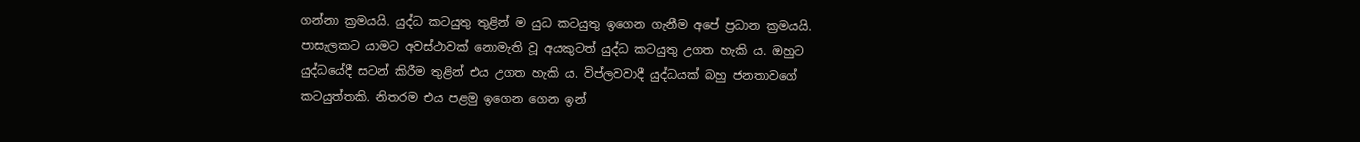ගන්නා ක්‍රමයයි. යුද්ධ කටයුතු තුළින් ම යුධ කටයුතු ඉගෙන ගැනීම අපේ ප්‍රධාන ක්‍රමයයි. පාසැලකට යාමට අවස්ථාවක් නොමැති වූ අයකුටත් යුද්ධ කටයුතු උගත හැකි ය. ඔහුට යුද්ධයේදී සටන් කිරීම තුළින් එය උගත හැකි ය. විප්ලවවාදී යුද්ධයක් බහු ජනතාවගේ කටයුත්තකි. නිතරම එය පළමු ඉගෙන ගෙන ඉන්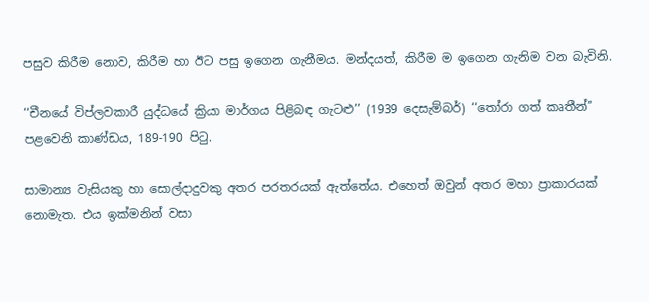පසුව කිරීම නොව, කිරීම හා ඊට පසු ඉගෙන ගැනීමය. මන්දයත්, කිරීම ම ඉගෙන ගැනිම වන බැවිනි.

‘‘චීනයේ විප්ලවකාරී යුද්ධයේ ක්‍රියා මාර්ගය පිළිබඳ ගැටළු’’ (1939 දෙසැම්බර්) ‘‘තෝරා ගත් කෘතීන්’’ පළවෙනි කාණ්ඩය, 189-190 පිටු.

සාමාන්‍ය වැසියකු හා සොල්දාදුවකු අතර පරතරයක් ඇත්තේය. එහෙත් ඔවුන් අතර මහා ප්‍රාකාරයක් නොමැත. එය ඉක්මනින් වසා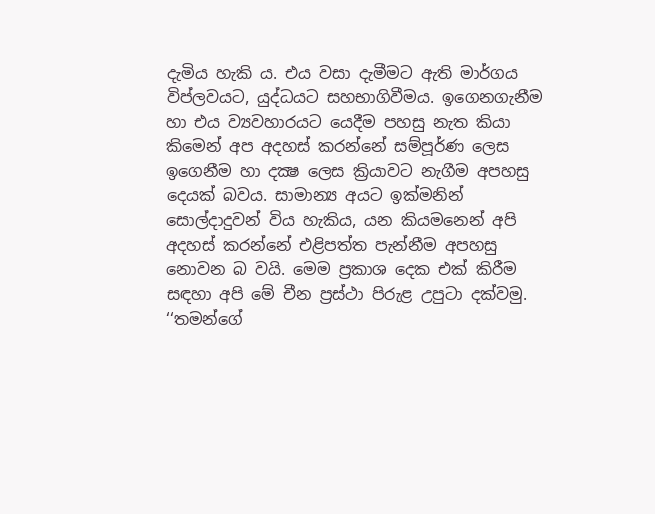දැමිය හැකි ය. එය වසා දැමීමට ඇති මාර්ගය විප්ලවයට, යුද්ධයට සහභාගිවීමය. ඉගෙනගැනීම හා එය ව්‍යවහාරයට යෙදීම පහසු නැත කියා කිමෙන් අප අදහස් කරන්නේ සම්පූර්ණ ලෙස ඉගෙනීම හා දක්‍ෂ ලෙස ක්‍රියාවට නැගීම අපහසු දෙයක් බවය. සාමාන්‍ය අයට ඉක්මනින් සොල්දාදුවන් විය හැකිය, යන කියමනෙන් අපි අදහස් කරන්නේ එළිපත්ත පැන්නීම අපහසු නොවන බ වයි. මෙම ප්‍රකාශ දෙක එක් කිරීම සඳහා අපි මේ චීන ප්‍රස්ථා පිරුළ උපුටා දක්වමු. ‘‘තමන්ගේ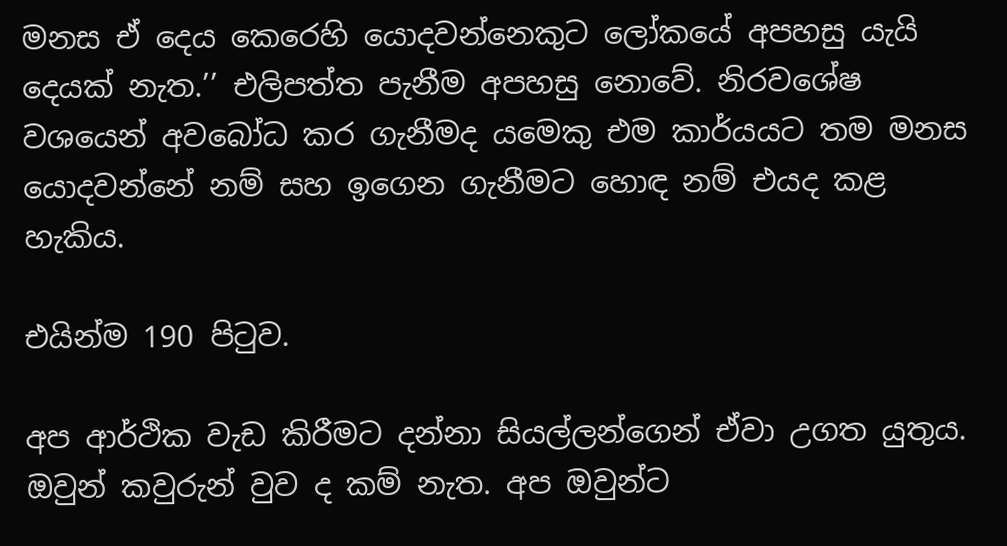මනස ඒ දෙය කෙරෙහි යොදවන්නෙකුට ලෝකයේ අපහසු යැයි දෙයක් නැත.’’ එලිපත්ත පැනීම අපහසු නොවේ. නිරවශේෂ වශයෙන් අවබෝධ කර ගැනීමද යමෙකු එම කාර්යයට තම මනස යොදවන්නේ නම් සහ ඉගෙන ගැනීමට හොඳ නම් එයද කළ හැකිය.

එයින්ම 190 පිටුව.

අප ආර්ථික වැඩ කිරීමට දන්නා සියල්ලන්ගෙන් ඒවා උගත යුතුය. ඔවුන් කවුරුන් වුව ද කම් නැත. අප ඔවුන්ට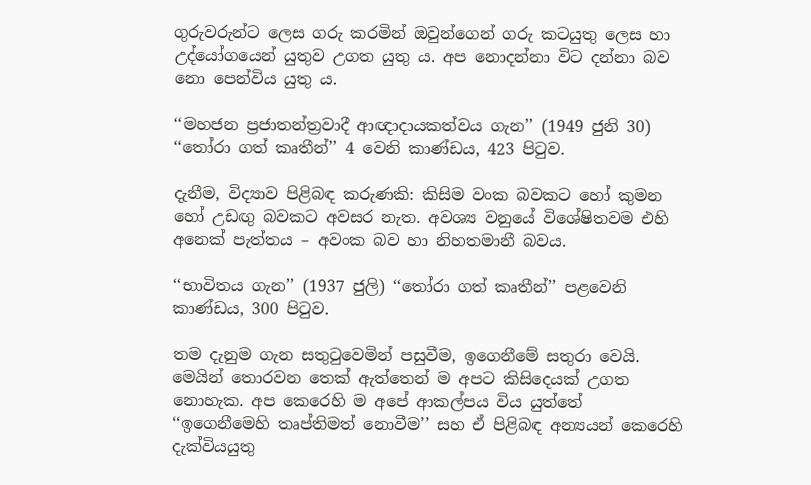ගුරුවරුන්ට ලෙස ගරු කරමින් ඔවුන්ගෙන් ගරු කටයුතු ලෙස හා උද්යෝගයෙන් යුතුව උගත යුතු ය. අප නොදන්නා විට දන්නා බව නො පෙන්විය යුතු ය.

‘‘මහජන ප්‍රජාතන්ත්‍රවාදී ආඥාදායකත්වය ගැන’’ (1949 ජුනි 30) ‘‘තෝරා ගත් කෘතීන්’’ 4 වෙනි කාණ්ඩය, 423 පිටුව.

දැනීම, විද්‍යාව පිළිබඳ කරුණකි: කිසිම වංක බවකට හෝ කුමන හෝ උඩඟු බවකට අවසර නැත. අවශ්‍ය වනුයේ විශේෂිතවම එහි අනෙක් පැත්තය – අවංක බව හා නිහතමානී බවය.

‘‘භාවිතය ගැන’’ (1937 ජුලි) ‘‘තෝරා ගත් කෘතීන්’’ පළවෙනි කාණ්ඩය, 300 පිටුව.

තම දැනුම ගැන සතුටුවෙමින් පසුවීම, ඉගෙනීමේ සතුරා වෙයි. මෙයින් තොරවන තෙක් ඇත්තෙන් ම අපට කිසිදෙයක් උගත නොහැක. අප කෙරෙහි ම අපේ ආකල්පය විය යුත්තේ ‘‘ඉගෙනීමෙහි තෘප්තිමත් නොවීම’’ සහ ඒ පිළිබඳ අන්‍යයන් කෙරෙහි දැක්වියයුතු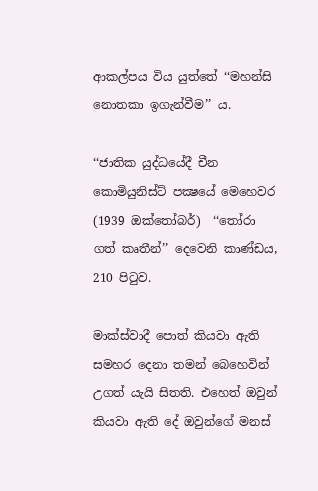ආකල්පය විය යුත්තේ ‘‘මහන්සි නොතකා ඉගැන්වීම’’ ය.

‘‘ජාතික යුද්ධයේදී චීන කොමියුනිස්ට් පක්‍ෂයේ මෙහෙවර (1939 ඔක්තෝබර්)  ‘‘තෝරා ගත් කෘතීන්’’ දෙවෙනි කාණ්ඩය, 210 පිටුව.

මාක්ස්වාදී පොත් කියවා ඇති සමහර දෙනා තමන් බෙහෙවින් උගත් යැයි සිතති. එහෙත් ඔවුන් කියවා ඇති දේ ඔවුන්ගේ මනස්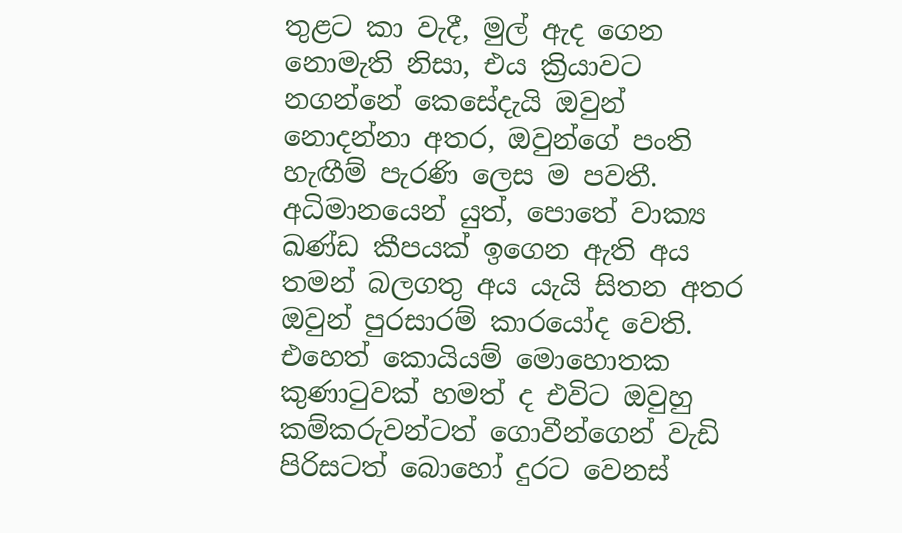තුළට කා වැදී, මුල් ඇද ගෙන නොමැති නිසා, එය ක්‍රියාවට නගන්නේ කෙසේදැයි ඔවුන් නොදන්නා අතර, ඔවුන්ගේ පංති හැඟීම් පැරණි ලෙස ම පවතී. අධිමානයෙන් යුත්, පොතේ වාක්‍ය ඛණ්ඩ කීපයක් ඉගෙන ඇති අය තමන් බලගතු අය යැයි සිතන අතර ඔවුන් පුරසාරම් කාරයෝද වෙති. එහෙත් කොයියම් මොහොතක කුණාටුවක් හමත් ද එවිට ඔවුහු කම්කරුවන්ටත් ගොවීන්ගෙන් වැඩි පිරිසටත් බොහෝ දුරට වෙනස්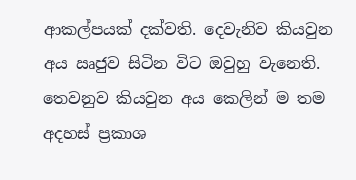ආකල්පයක් දක්වති. දෙවැනිව කියවුන අය ඍජුව සිටින විට ඔවුහු වැනෙති. තෙවනුව කියවුන අය කෙලින් ම තම අදහස් ප්‍රකාශ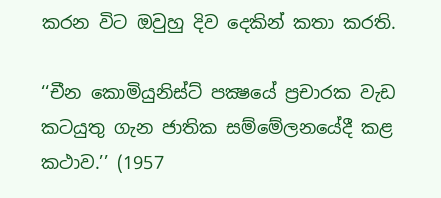කරන විට ඔවුහු දිව දෙකින් කතා කරති.

‘‘චීන කොමියුනිස්ට් පක්‍ෂයේ ප්‍රචාරක වැඩ කටයුතු ගැන ජාතික සම්මේලනයේදී කළ කථාව.’’ (1957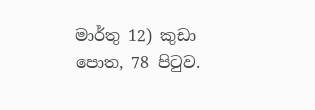මාර්තු 12) කුඩා පොත, 78 පිටුව.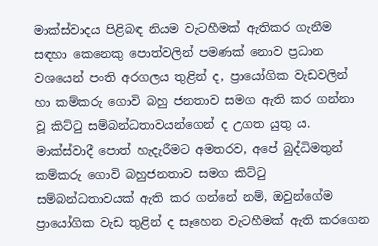මාක්ස්වාදය පිළිබඳ නියම වැටහීමක් ඇතිකර ගැනීම සඳහා කෙනෙකු පොත්වලින් පමණක් නොව ප්‍රධාන වශයෙන් පංති අරගලය තුළින් ද, ප්‍රායෝගික වැඩවලින් හා කම්කරු ගොවි බහු ජනතාව සමග ඇති කර ගන්නා වූ කිට්ටු සම්බන්ධතාවයන්ගෙන් ද උගත යුතු ය. මාක්ස්වාදී පොත් හැදැරීමට අමතරව, අපේ බුද්ධිමතුන් කම්කරු ගොවි බහුජනතාව සමග කිට්ටු සම්බන්ධතාවයක් ඇති කර ගන්නේ නම්, ඔවුන්ගේම ප්‍රායෝගික වැඩ තුළින් ද සෑහෙන වැටහීමක් ඇති කරගෙන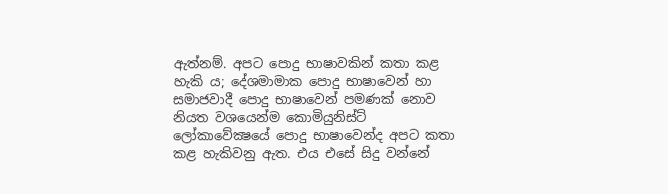ඇත්නම්. අපට පොදු භාෂාවකින් කතා කළ හැකි ය; දේශමාමාක පොදු භාෂාවෙන් හා සමාජවාදී පොදු භාෂාවෙන් පමණක් නොව නියත වශයෙන්ම කොමියුනිස්ට් ලෝකාවේක්‍ෂයේ පොදු භාෂාවෙන්ද අපට කතා කළ හැකිවනු ඇත. එය එසේ සිදු වන්නේ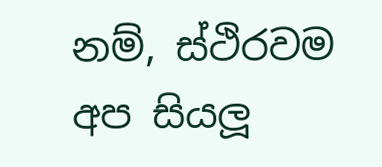නම්, ස්ථිරවම අප සියලූ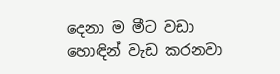දෙනා ම මීට වඩා හොඳින් වැඩ කරනවා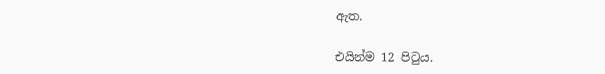ඇත.

එයින්ම 12 පිටුය.